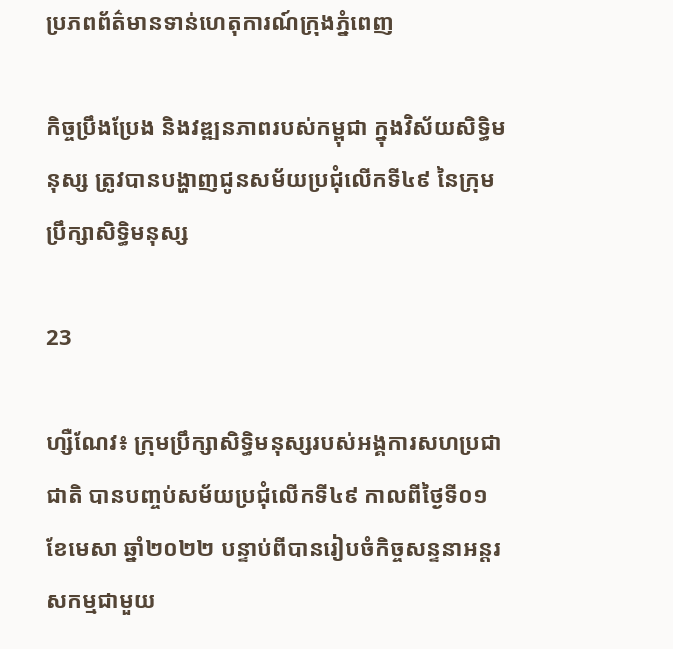ប្រភពព័ត៌មានទាន់ហេតុការណ៍ក្រុងភ្នំពេញ

កិច្ចប្រឹងប្រែង និងវឌ្ឍនភាពរបស់កម្ពុជា ក្នុងវិស័យសិទ្ធិមនុស្ស ត្រូវបានបង្ហាញជូនសម័យប្រជុំលើកទី៤៩ នៃក្រុមប្រឹក្សាសិទ្ធិមនុស្ស

23

ហ្សឺណែវ៖ ក្រុមប្រឹក្សាសិទ្ធិមនុស្សរបស់អង្គការសហប្រជាជាតិ បានបញ្ចប់សម័យប្រជុំលើកទី៤៩ កាលពីថ្ងៃទី០១ ខែមេសា ឆ្នាំ២០២២ បន្ទាប់ពីបានរៀបចំកិច្ចសន្ទនាអន្តរសកម្មជាមួយ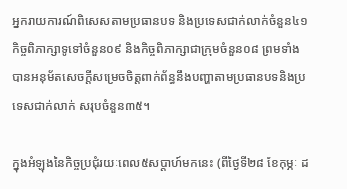អ្នករាយការណ៍ពិសេសតាមប្រធានបទ និងប្រទេសជាក់លាក់ចំនួន៤១ កិច្ចពិភាក្សាទូទៅចំនួន០៩ និងកិច្ចពិភាក្សាជាក្រុមចំនួន០៨ ព្រមទាំងបានអនុម័តសេចក្តីសម្រេចចិត្តពាក់ព័ន្ធនឹងបញ្ហាតាមប្រធានបទនិងប្រទេសជាក់លាក់ សរុបចំនួន៣៥។

ក្នុងអំឡុងនៃកិច្ចប្រជុំរយៈពេល៥សប្តាហ៍មកនេះ (ពីថ្ងៃទី២៨ ខែកុម្ភៈ ដ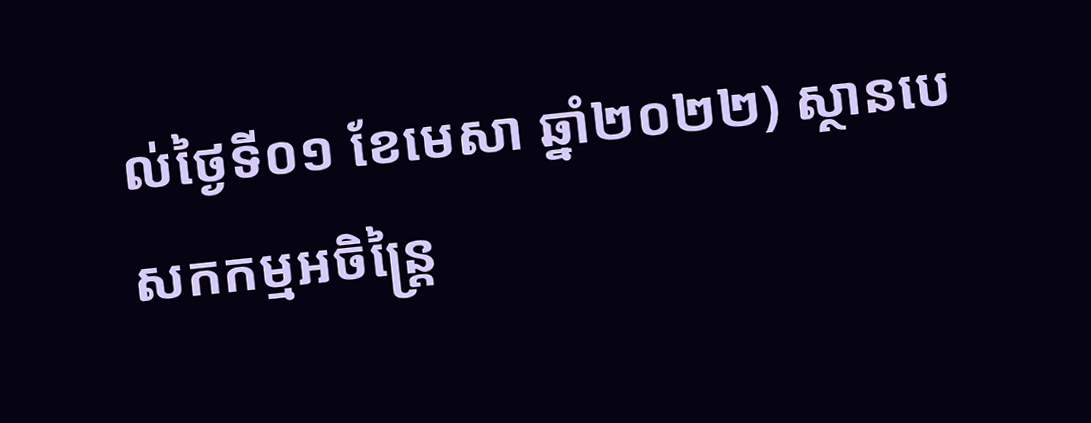ល់ថ្ងៃទី០១ ខែមេសា ឆ្នាំ២០២២) ស្ថានបេសកកម្មអចិន្ត្រៃ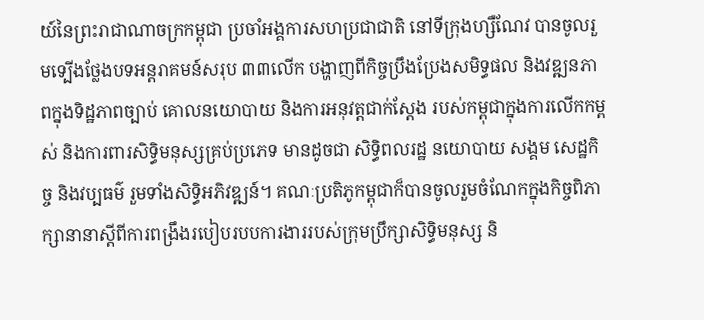យ៍នៃព្រះរាជាណាចក្រកម្ពុជា ប្រចាំអង្គការសហប្រជាជាតិ នៅទីក្រុងហ្សឺណែវ បានចូលរួមទ្បើងថ្លែងបទអន្តរាគមន៍សរុប ៣៣លើក បង្ហាញពីកិច្ចប្រឹងប្រែងសមិទ្ធផល និងវឌ្ឍនភាពក្នុងទិដ្ឋភាពច្បាប់ គោលនយោបាយ និងការអនុវត្តជាក់ស្តែង របស់កម្ពុជាក្នុងការលើកកម្ពស់ និងការពារសិទ្ធិមនុស្សគ្រប់ប្រភេទ មានដូចជា សិទ្ធិពលរដ្ឋ នយោបាយ សង្គម សេដ្ឋកិច្ច និងវប្បធម៌ រួមទាំងសិទ្ធិអភិវឌ្ឍន៍។ គណៈប្រតិភូកម្ពុជាក៏បានចូលរួមចំណែកក្នុងកិច្ចពិភាក្សានានាស្ដីពីការពង្រឹងរបៀបរបបការងាររបស់ក្រុមប្រឹក្សាសិទ្ធិមនុស្ស និ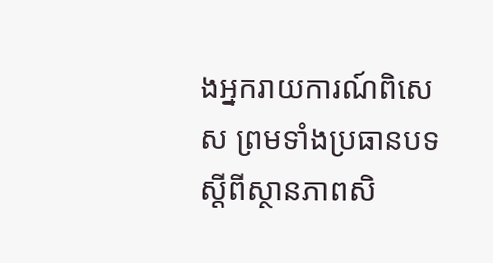ងអ្នករាយការណ៍ពិសេស ព្រមទាំងប្រធានបទស្តីពីស្ថានភាពសិ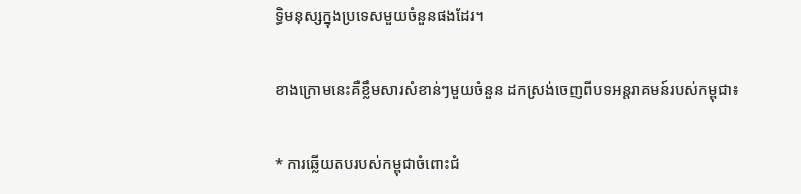ទ្ធិមនុស្សក្នុងប្រទេសមួយចំនួនផងដែរ។

ខាងក្រោមនេះគឺខ្លឹមសារសំខាន់ៗមួយចំនួន ដកស្រង់ចេញពីបទអន្តរាគមន៍របស់កម្ពុជា៖

* ការឆ្លើយតបរបស់កម្ពុជាចំពោះជំ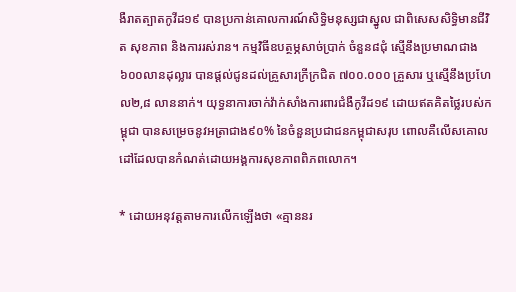ងឺរាតត្បាតកូវីដ១៩ បានប្រកាន់គោលការណ៍សិទ្ធិមនុស្សជាស្នូល ជាពិសេសសិទ្ធិមានជីវិត សុខភាព និងការរស់រាន។ កម្មវិធីឧបត្ថម្ភសាច់ប្រាក់ ចំនួន៨ជុំ ស្មើនឹងប្រមាណជាង៦០០លានដុល្លារ បានផ្តល់ជូនដល់គ្រួសារក្រីក្រជិត ៧០០.០០០ គ្រួសារ ឬស្មើនឹងប្រហែល២,៨ លាននាក់។ យុទ្ធនាការចាក់វ៉ាក់សាំងការពារជំងឺកូវីដ១៩ ដោយឥតគិតថ្លៃរបស់កម្ពុជា បានសម្រេចនូវអត្រាជាង៩០% នៃចំនួនប្រជាជនកម្ពុជាសរុប ពោលគឺលើសគោលដៅដែលបានកំណត់ដោយអង្គការសុខភាពពិភពលោក។

* ដោយអនុវត្តតាមការលើកឡើងថា «គ្មាននរ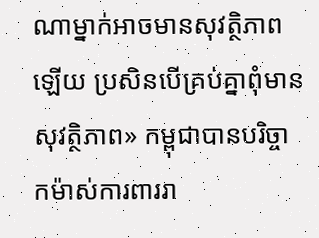ណាម្នាក់អាចមានសុវត្ថិភាពឡើយ ប្រសិនបើគ្រប់គ្នាពុំមានសុវត្ថិភាព» កម្ពុជាបានបរិច្ចាកម៉ាស់ការពាររា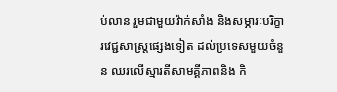ប់លាន រួមជាមួយវ៉ាក់សាំង និងសម្ភារៈបរិក្ខារវេជ្ជសាស្ត្រផ្សេងទៀត ដល់ប្រទេសមួយចំនួន ឈរលើស្មារតីសាមគ្គីភាពនិង កិ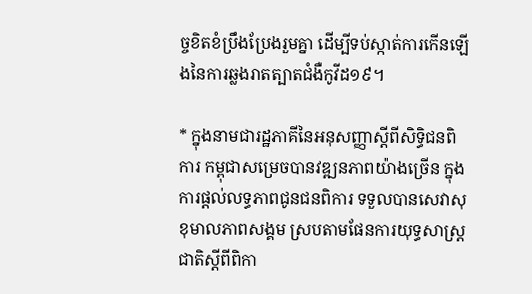ច្ចខិតខំប្រឹងប្រែងរួមគ្នា ដើម្បីទប់ស្កាត់ការកើនឡើងនៃការឆ្លងរាតត្បាតជំងឺកូវីដ១៩។

* ក្នុងនាមជារដ្ឋភាគីនៃអនុសញ្ញាស្តីពីសិទ្ធិជនពិការ កម្ពុជាសម្រេចបានវឌ្ឍនភាពយ៉ាងច្រើន ក្នុងការផ្តល់លទ្ធភាពជូនជនពិការ ទទួលបានសេវាសុខុមាលភាពសង្គម ស្របតាមផែនការយុទ្ធសាស្រ្តជាតិស្តីពីពិកា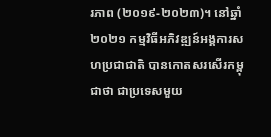រភាព (២០១៩-២០២៣)។ នៅឆ្នាំ២០២១ កម្មវិធីអភិវឌ្ឍន៍អង្គការសហប្រជាជាតិ បានកោតសរសើរកម្ពុជាថា ជាប្រទេសមួយ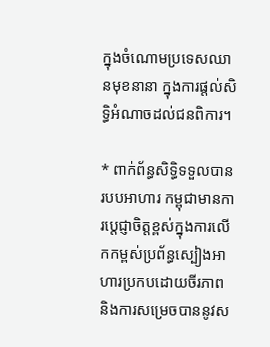ក្នុងចំណោមប្រទេសឈានមុខនានា ក្នុងការផ្តល់សិទ្ធិអំណាចដល់ជនពិការ។

* ពាក់ព័ន្ធសិទ្ធិទទួលបានរបបអាហារ កម្ពុជាមានការប្តេជ្ញាចិត្តខ្ពស់ក្នុងការលើកកម្ពស់ប្រព័ន្ធស្បៀងអាហារប្រកបដោយចីរភាព និងការសម្រេចបាននូវស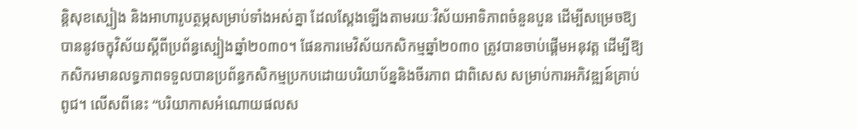ន្តិសុខស្បៀង និងអាហារូបត្ថម្ភសម្រាប់ទាំងអស់គ្នា ដែលស្ដែងឡើងតាមរយៈវិស័យអាទិភាពចំនួនបួន ដើម្បីសម្រេចឱ្យបាននូវចក្ខុវិស័យស្ដីពីប្រព័ន្ធស្បៀងឆ្នាំ២០៣០។ ផែនការមេវិស័យកសិកម្មឆ្នាំ២០៣០ ត្រូវបានចាប់ផ្ដើមអនុវត្ត ដើម្បីឱ្យកសិករមានលទ្ធភាពទទួលបានប្រព័ន្ធកសិកម្មប្រកបដោយបរិយាប័ន្ននិងចីរភាព ជាពិសេស សម្រាប់ការអភិវឌ្ឍន៍គ្រាប់ពូជ។ លើសពីនេះ “បរិយាកាសអំណោយផលស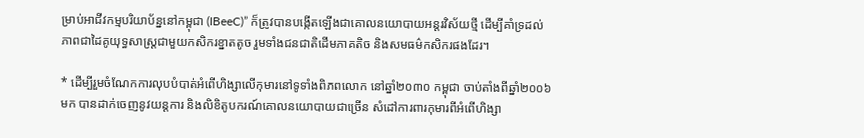ម្រាប់អាជីវកម្មបរិយាប័ន្ននៅកម្ពុជា (IBeeC)” ក៏ត្រូវបានបង្កើតឡើងជាគោលនយោបាយអន្តរវិស័យថ្មី ដើម្បីគាំទ្រដល់ភាពជាដៃគូយុទ្ធសាស្ត្រជាមួយកសិករខ្នាតតូច រួមទាំងជនជាតិដើមភាគតិច និងសមធម៌កសិករផងដែរ។

* ដើម្បីរួមចំណែកការលុបបំបាត់អំពើហិង្សាលើកុមារនៅទូទាំងពិភពលោក នៅឆ្នាំ២០៣០ កម្ពុជា ចាប់តាំងពីឆ្នាំ២០០៦មក បានដាក់ចេញនូវយន្តការ និងលិខិតូបករណ៍គោលនយោបាយជាច្រើន សំដៅការពារកុមារពីអំពើហិង្សា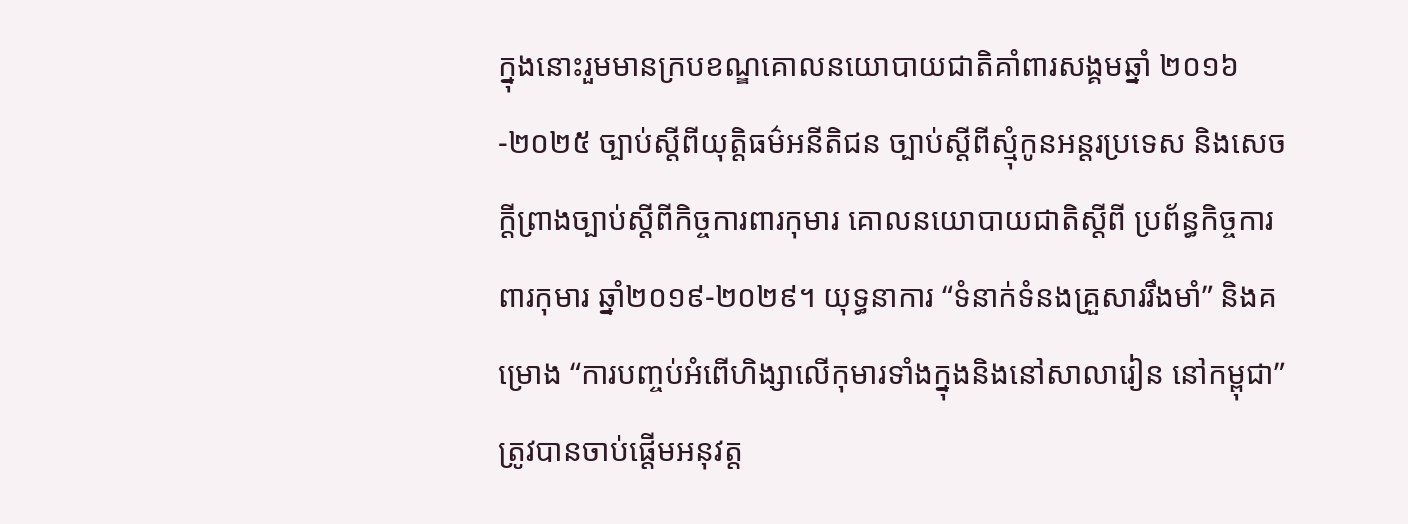ក្នុងនោះរួមមានក្របខណ្ឌគោលនយោបាយជាតិគាំពារសង្គមឆ្នាំ ២០១៦-២០២៥ ច្បាប់ស្តីពីយុត្តិធម៌អនីតិជន ច្បាប់ស្តីពីស្មុំកូនអន្តរប្រទេស និងសេចក្តីព្រាងច្បាប់ស្តីពីកិច្ចការពារកុមារ គោលនយោបាយជាតិស្តីពី ប្រព័ន្ធកិច្ចការពារកុមារ ឆ្នាំ២០១៩-២០២៩។ យុទ្ធនាការ “ទំនាក់ទំនងគ្រួសាររឹងមាំ” និងគម្រោង “ការបញ្ចប់អំពើហិង្សាលើកុមារទាំងក្នុងនិងនៅសាលារៀន នៅកម្ពុជា” ត្រូវបានចាប់ផ្តើមអនុវត្ត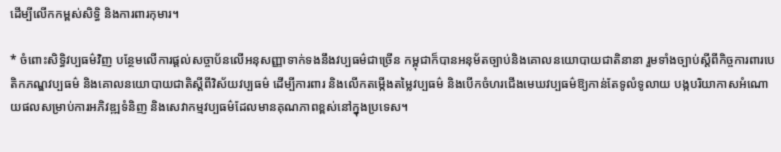ដើម្បីលើកកម្ពស់សិទ្ធិ និងការពារកុមារ។

* ចំពោះសិទ្ធិវប្បធម៌វិញ បន្ថែមលើការផ្តល់សច្ចាប័នលើអនុសញ្ញាទាក់ទងនឹងវប្បធម៌ជាច្រើន កម្ពុជាក៏បានអនុម័តច្បាប់និងគោលនយោបាយជាតិនានា រួមទាំងច្បាប់ស្តីពីកិច្ចការពារបេតិកភណ្ឌវប្បធម៌ និងគោលនយោបាយជាតិស្តីពីវិស័យវប្បធម៌ ដើម្បីការពារ និងលើកតម្កើងតម្លៃវប្បធម៌ និងបើកចំហរជើងមេឃវប្បធម៌ឱ្យកាន់តែទូលំទូលាយ បង្កបរិយាកាសអំណោយផលសម្រាប់ការអភិវឌ្ឍទំនិញ និងសេវាកម្មវប្បធម៌ដែលមានគុណភាពខ្ពស់នៅក្នុងប្រទេស។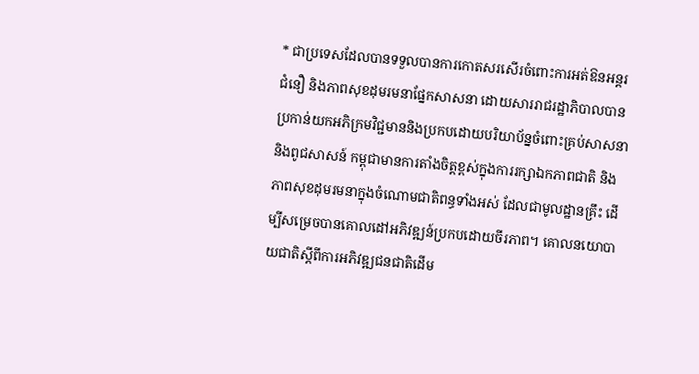* ជាប្រទេសដែលបានទទួលបានការកោតសរសើរចំពោះការអត់ឱនអន្តរជំនឿ និងភាពសុខដុមរមនាផ្នែកសាសនា ដោយសាររាជរដ្ឋាភិបាលបានប្រកាន់យកអភិក្រមវិជ្ជមាននិងប្រកបដោយបរិយាប័ន្នចំពោះគ្រប់សាសនានិងពូជសាសន៍ កម្ពុជាមានការតាំងចិត្តខ្ពស់ក្នុងការរក្សាឯកភាពជាតិ និងភាពសុខដុមរមនាក្នុងចំណោមជាតិពន្ធទាំងអស់ ដែលជាមូលដ្ឋានគ្រឹះ ដើម្បីសម្រេចបានគោលដៅអភិវឌ្ឍន៍ប្រកបដោយចីរភាព។ គោលនយោបាយជាតិស្តីពីការអភិវឌ្ឍជនជាតិដើម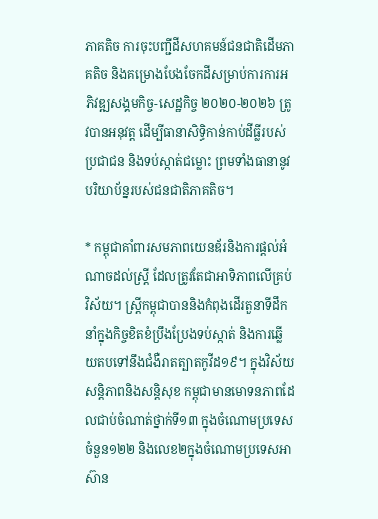ភាគតិច ការចុះបញ្ជីដីសហគមន៍ជនជាតិដើមភាគតិច និងគម្រោងបែងចែកដីសម្រាប់ការការអភិវឌ្ឍសង្គមកិច្ច-សេដ្ឋកិច្ច ២០២០-២០២៦ ត្រូវបានអនុវត្ត ដើម្បីធានាសិទ្ធិកាន់កាប់ដីធ្លីរបស់ប្រជាជន និងទប់ស្កាត់ជម្លោះ ព្រមទាំងធានានូវបរិយាប័ន្នរបស់ជនជាតិភាគតិច។

* កម្ពុជាគាំពារសមភាពយេនឌ័រនិងការផ្តល់អំណាចដល់ស្ត្រី ដែលត្រូវតែជាអាទិភាពលើគ្រប់វិស័យ។ ស្រ្តីកម្ពុជាបាននិងកំពុងដើរតួនាទីដឹកនាំក្នុងកិច្ចខិតខំប្រឹងប្រែងទប់ស្កាត់ និងការឆ្លើយតបទៅនឹងជំងឺរាតត្បាតកូវីដ១៩។ ក្នុងវិស័យសន្តិភាពនិងសន្តិសុខ កម្ពុជាមានមោទនភាពដែលជាប់ចំណាត់ថ្នាក់ទី១៣ ក្នុងចំណោមប្រទេសចំនួន១២២ និងលេខ២ក្នុងចំណោមប្រទេសអាស៊ាន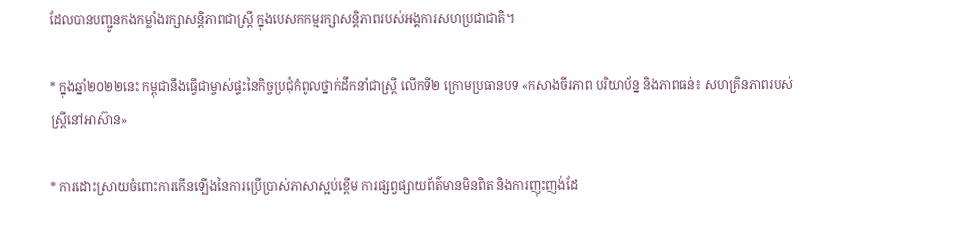ដែលបានបញ្ជូនកងកម្លាំងរក្សាសន្តិភាពជាស្ត្រី ក្នុងបេសកកម្មរក្សាសន្តិភាពរបស់អង្គការសហប្រជាជាតិ។

* ក្នុងឆ្នាំ២០២២នេះ កម្ពុជានឹងធ្វើជាម្ចាស់ផ្ទះនៃកិច្ចប្រជុំកំពូលថ្នាក់ដឹកនាំជាស្រ្តី លើកទី២ ក្រោមប្រធានបទ «កសាងចីរភាព បរិយាប័ន្ន និងភាពធន់៖ សហគ្រិនភាពរបស់ស្រ្តីនៅអាស៊ាន»

* ការដោះស្រាយចំពោះការកើនឡើងនៃការប្រើប្រាស់ភាសាស្អប់ខ្ពើម ការផ្សព្វផ្សាយព័ត៌មានមិនពិត និងការញុះញង់ដែ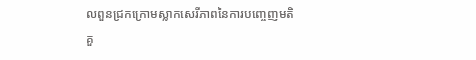លពួនជ្រកក្រោមស្លាកសេរីភាពនៃការបញ្ចេញមតិ គួ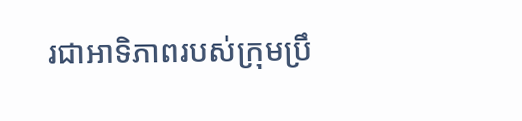រជាអាទិភាពរបស់ក្រុមប្រឹ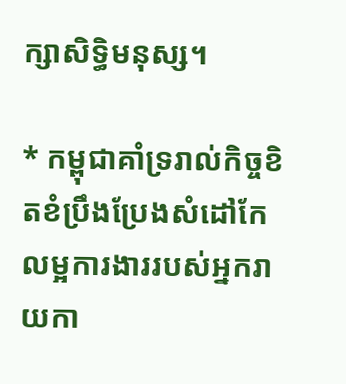ក្សាសិទ្ធិមនុស្ស។

* កម្ពុជាគាំទ្ររាល់កិច្ចខិតខំប្រឹងប្រែងសំដៅកែលម្អការងាររបស់អ្នករាយកា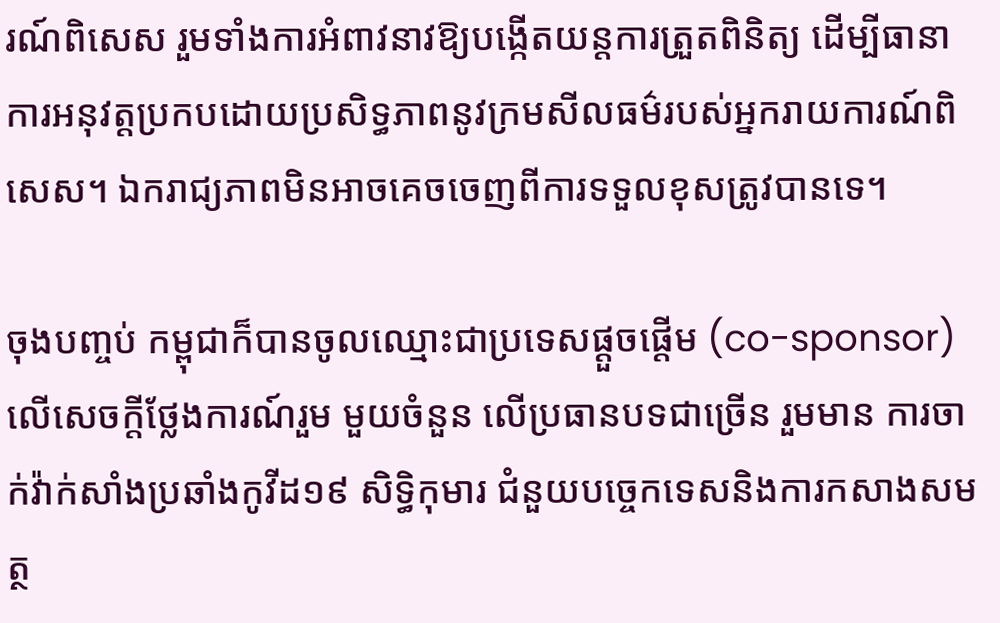រណ៍ពិសេស រួមទាំងការអំពាវនាវឱ្យបង្កើតយន្តការត្រួតពិនិត្យ ដើម្បីធានាការអនុវត្តប្រកបដោយប្រសិទ្ធភាពនូវក្រមសីលធម៌របស់អ្នករាយការណ៍ពិសេស។ ឯករាជ្យភាពមិនអាចគេចចេញពីការទទួលខុសត្រូវបានទេ។

ចុងបញ្ចប់ កម្ពុជាក៏បានចូលឈ្មោះជាប្រទេសផ្ដួចផ្ដើម (co-sponsor) លើសេចក្តីថ្លែងការណ៍រួម មួយចំនួន លើប្រធានបទជាច្រើន រួមមាន ការចាក់វ៉ាក់សាំងប្រឆាំងកូវីដ១៩ សិទ្ធិកុមារ ជំនួយបច្ចេកទេសនិងការកសាងសមត្ថ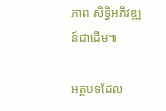ភាព សិទ្ធិអភិវឌ្ឍន៍ជាដើម៕

អត្ថបទដែល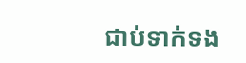ជាប់ទាក់ទង